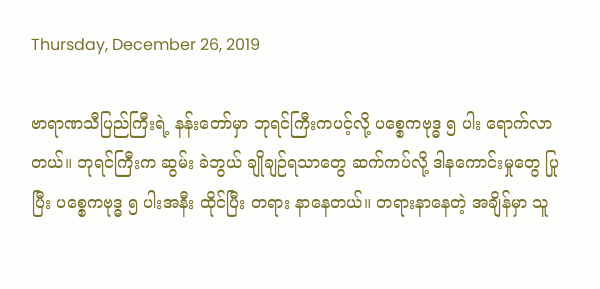Thursday, December 26, 2019

ဗာရာဏသီပြည်ကြီးရဲ့ နန်းတော်မှာ ဘုရင်ကြီးကပင့်လို့ ပစ္စေကဗုဒ္ဓ ၅ ပါး ရောက်လာတယ်။ ဘုရင်ကြီးက ဆွမ်း ခဲဘွယ် ချိုချဉ်ရသာတွေ ဆက်ကပ်လို့ ဒါနကောင်းမှုတွေ ပြုပြီး ပစ္စေကဗုဒ္ဓ ၅ ပါးအနီး ထိုင်ပြီး တရား နာနေတယ်။ တရားနာနေတဲ့ အချိန်မှာ သူ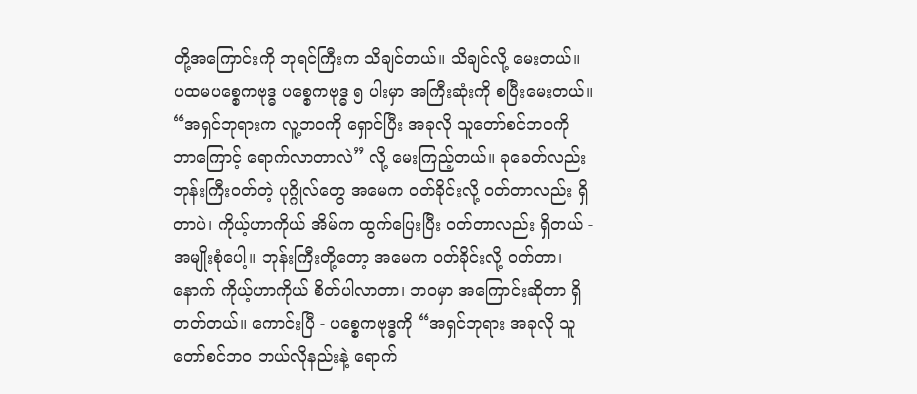တို့အကြောင်းကို ဘုရင်ကြီးက သိချင်တယ်။ သိချင်လို့ မေးတယ်။ ပထမပစ္စေကဗုဒ္ဓ ပစ္စေကဗုဒ္ဓ ၅ ပါးမှာ အကြီးဆုံးကို စပြီးမေးတယ်။ “အရှင်ဘုရားက လူ့ဘ၀ကို ရှောင်ပြီး အခုလို သူတော်စင်ဘ၀ကို ဘာကြောင့် ရောက်လာတာလဲ” လို့ မေးကြည့်တယ်။ ခုခေတ်လည်း ဘုန်းကြီး၀တ်တဲ့ ပုဂ္ဂိုလ်တွေ အမေက ၀တ်ခိုင်းလို့ ၀တ်တာလည်း ရှိတာပဲ၊ ကိုယ့်ဟာကိုယ် အိမ်က ထွက်ပြေးပြီး ၀တ်တာလည်း ရှိတယ် - အမျိုးစုံပေါ့။ ဘုန်းကြီးတို့တော့ အမေက ၀တ်ခိုင်းလို့ ၀တ်တာ၊ နောက် ကိုယ့်ဟာကိုယ် စိတ်ပါလာတာ၊ ဘ၀မှာ အကြောင်းဆိုတာ ရှိတတ်တယ်။ ကောင်းပြီ - ပစ္စေကဗုဒ္ဓကို “အရှင်ဘုရား အခုလို သူတော်စင်ဘ၀ ဘယ်လိုနည်းနဲ့ ရောက်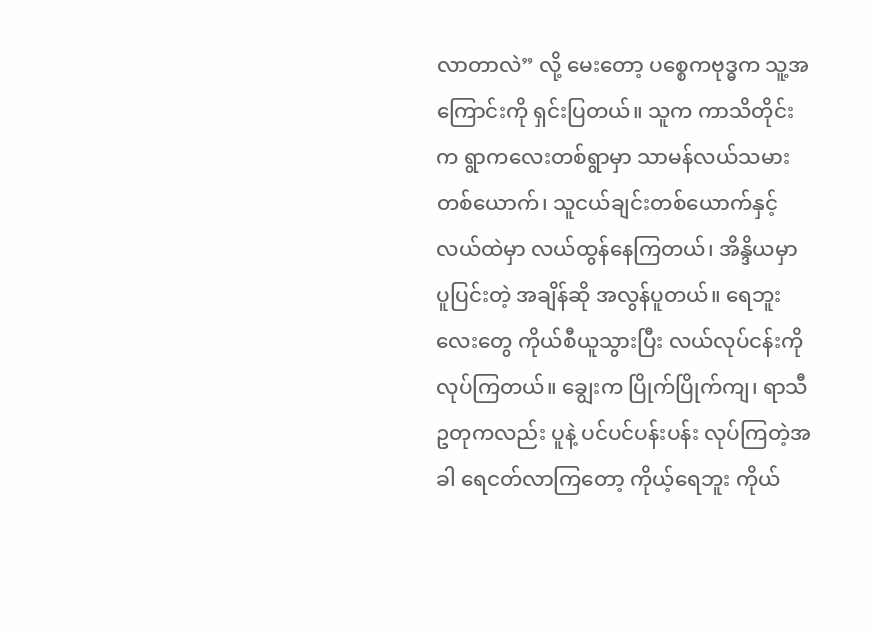လာတာလဲ” လို့ မေးတော့ ပစ္စေကဗုဒ္ဓက သူ့အကြောင်းကို ရှင်းပြတယ်။ သူက ကာသိတိုင်းက ရွာကလေးတစ်ရွာမှာ သာမန်လယ်သမားတစ်ယောက်၊ သူငယ်ချင်းတစ်ယောက်နှင့် လယ်ထဲမှာ လယ်ထွန်နေကြတယ်၊ အိန္ဒိယမှာ ပူပြင်းတဲ့ အချိန်ဆို အလွန်ပူတယ်။ ရေဘူးလေးတွေ ကိုယ်စီယူသွားပြီး လယ်လုပ်ငန်းကို လုပ်ကြတယ်။ ချွေးက ပြိုက်ပြိုက်ကျ၊ ရာသီဥတုကလည်း ပူနဲ့ ပင်ပင်ပန်းပန်း လုပ်ကြတဲ့အခါ ရေငတ်လာကြတော့ ကိုယ့်ရေဘူး ကိုယ်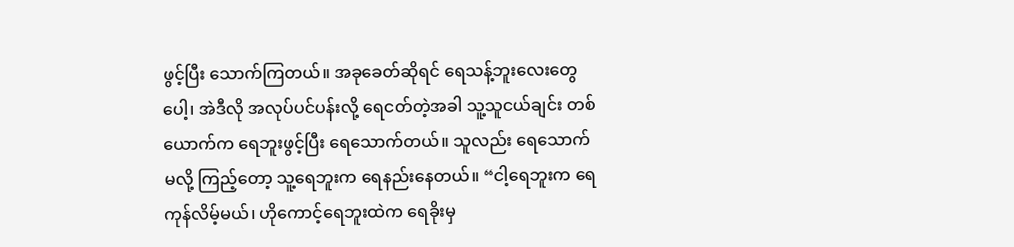ဖွင့်ပြီး သောက်ကြတယ်။ အခုခေတ်ဆိုရင် ရေသန့်ဘူးလေးတွေပေါ့၊ အဲဒီလို အလုပ်ပင်ပန်းလို့ ရေငတ်တဲ့အခါ သူ့သူငယ်ချင်း တစ်ယောက်က ရေဘူးဖွင့်ပြီး ရေသောက်တယ်။ သူလည်း ရေသောက်မလို့ ကြည့်တော့ သူ့ရေဘူးက ရေနည်းနေတယ်။ “ငါ့ရေဘူးက ရေကုန်လိမ့်မယ်၊ ဟိုကောင့်ရေဘူးထဲက ရေခိုးမှ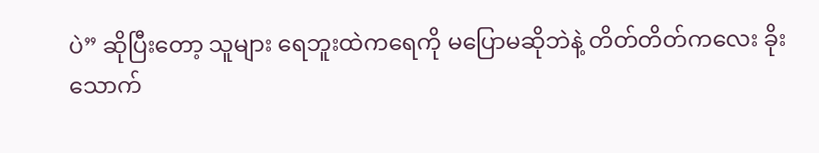ပဲ” ဆိုပြီးတော့ သူများ ရေဘူးထဲကရေကို မပြောမဆိုဘဲနဲ့ တိတ်တိတ်ကလေး ခိုးသောက်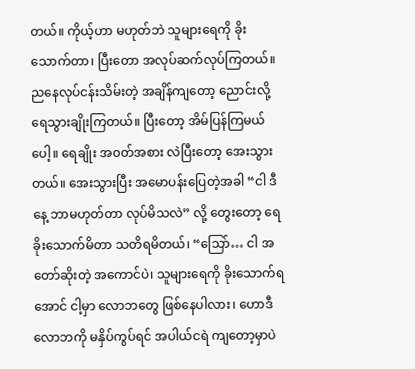တယ်။ ကိုယ့်ဟာ မဟုတ်ဘဲ သူများရေကို ခိုးသောက်တာ၊ ပြီးတော အလုပ်ဆက်လုပ်ကြတယ်။ ညနေလုပ်ငန်းသိမ်းတဲ့ အချိန်ကျတော့ ညောင်းလို့ ရေသွားချိုးကြတယ်။ ပြီးတော့ အိမ်ပြန်ကြမယ်ပေါ့။ ရေချိုး အ၀တ်အစား လဲပြီးတော့ အေးသွားတယ်။ အေးသွားပြီး အမောပန်းပြေတဲ့အခါ “ငါ ဒီနေ့ ဘာမဟုတ်တာ လုပ်မိသလဲ” လို့ တွေးတော့ ရေခိုးသောက်မိတာ သတိရမိတယ်၊ “သြော်… ငါ အတော်ဆိုးတဲ့ အကောင်ပဲ၊ သူများရေကို ခိုးသောက်ရအောင် ငါ့မှာ လောဘတွေ ဖြစ်နေပါလား၊ ဟောဒီ လောဘကို မနှိပ်ကွပ်ရင် အပါယ်ငရဲ ကျတော့မှာပဲ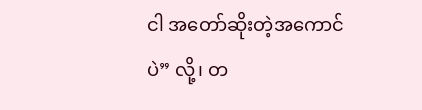ငါ အတော်ဆိုးတဲ့အကောင်ပဲ” လို့၊ တ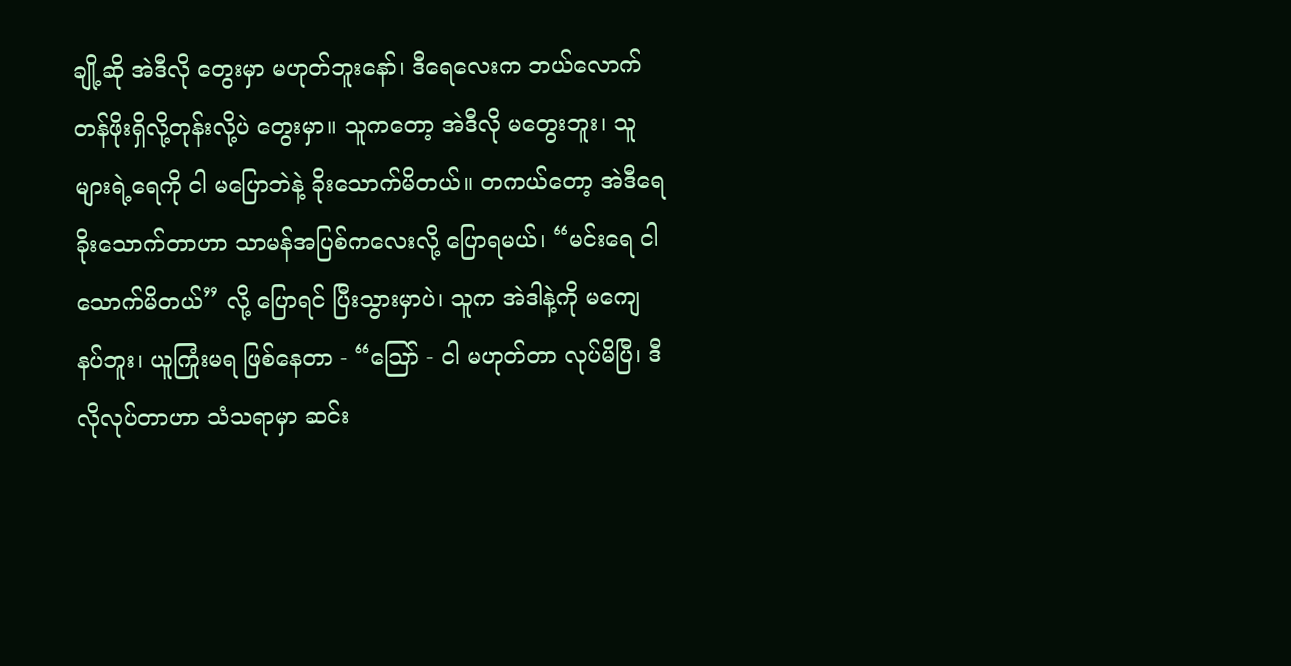ချို့ဆို အဲဒီလို တွေးမှာ မဟုတ်ဘူးနော်၊ ဒီရေလေးက ဘယ်လောက် တန်ဖိုးရှိလို့တုန်းလို့ပဲ တွေးမှာ။ သူကတော့ အဲဒီလို မတွေးဘူး၊ သူများရဲ့ရေကို ငါ မပြောဘဲနဲ့ ခိုးသောက်မိတယ်။ တကယ်တော့ အဲဒီရေခိုးသောက်တာဟာ သာမန်အပြစ်ကလေးလို့ ပြောရမယ်၊ “မင်းရေ ငါသောက်မိတယ်” လို့ ပြောရင် ပြီးသွားမှာပဲ၊ သူက အဲဒါနဲ့ကို မကျေနပ်ဘူး၊ ယူကြုံးမရ ဖြစ်နေတာ - “သြော် - ငါ မဟုတ်တာ လုပ်မိပြီ၊ ဒီလိုလုပ်တာဟာ သံသရာမှာ ဆင်း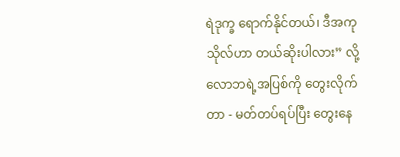ရဲဒုက္ခ ရောက်နိုင်တယ်၊ ဒီအကုသိုလ်ဟာ တယ်ဆိုးပါလား” လို့ လောဘရဲ့အပြစ်ကို တွေးလိုက်တာ - မတ်တပ်ရပ်ပြီး တွေးနေ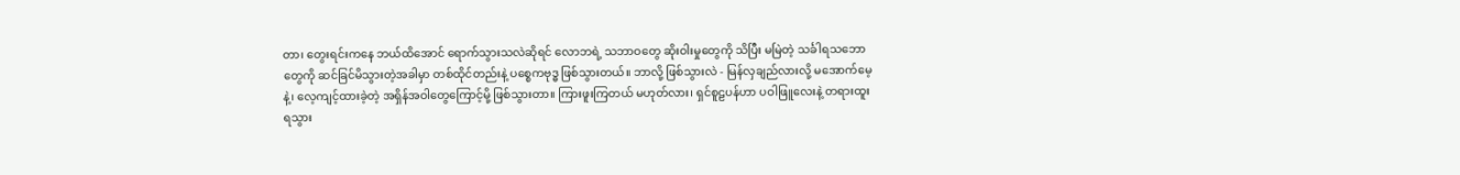တာ၊ တွေးရင်းကနေ ဘယ်ထိအောင် ရောက်သွားသလဲဆိုရင် လောဘရဲ့ သဘာဝတွေ ဆိုးဝါးမှုတွေကို သိပြီး မမြဲတဲ့ သင်္ခါရသဘောတွေကို ဆင်ခြင်မိသွားတဲ့အခါမှာ တစ်ထိုင်တည်းနဲ့ ပစ္စေကဗုဒ္ဓ ဖြစ်သွားတယ်။ ဘာလို့ ဖြစ်သွားလဲ - မြန်လှချည်လားလို့ မအောက်မေ့နဲ့၊ လေ့ကျင့်ထားခဲ့တဲ့ အရှိန်အဝါတွေကြောင့်မို့ ဖြစ်သွားတာ။ ကြားဖူးကြတယ် မဟုတ်လား၊ ရှင်စူဠပန်ဟာ ပဝါဖြူလေးနဲ့ တရားထူးရသွား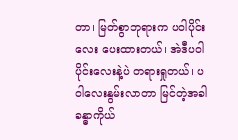တာ၊ မြတ်စွာဘုရားက ပဝါပိုင်းလေး ပေးထားတယ်၊ အဲဒီပဝါပိုင်းလေးနဲ့ပဲ တရားရှုတယ်၊ ပဝါလေးနွမ်းလာတာ မြင်တဲ့အခါ ခန္ဓာကိုယ်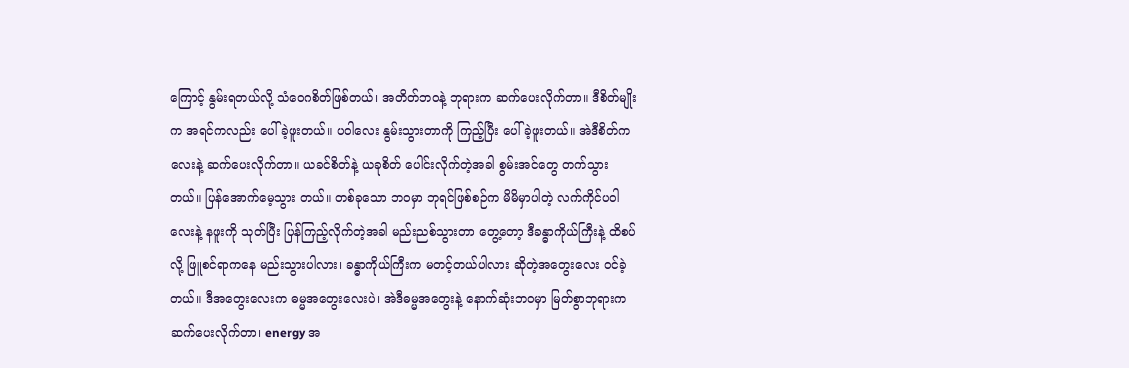ကြောင့် နွမ်းရတယ်လို့ သံဝေဂစိတ်ဖြစ်တယ်၊ အတိတ်ဘ၀နဲ့ ဘုရားက ဆက်ပေးလိုက်တာ။ ဒီစိတ်မျိုးက အရင်ကလည်း ပေါ်ခဲ့ဖူးတယ်။ ပဝါလေး နွမ်းသွားတာကို ကြည့်ပြီး ပေါ်ခဲ့ဖူးတယ်။ အဲဒီစိတ်ကလေးနဲ့ ဆက်ပေးလိုက်တာ။ ယခင်စိတ်နဲ့ ယခုစိတ် ပေါင်းလိုက်တဲ့အခါ စွမ်းအင်တွေ တက်သွားတယ်။ ပြန်အောက်မေ့သွား တယ်။ တစ်ခုသော ဘ၀မှာ ဘုရင်ဖြစ်စဉ်က မိမိမှာပါတဲ့ လက်ကိုင်ပဝါလေးနဲ့ နဖူးကို သုတ်ပြီး ပြန်ကြည့်လိုက်တဲ့အခါ မည်းညစ်သွားတာ တွေ့တော့ ဒီခန္ဓာကိုယ်ကြီးနဲ့ ထိစပ်လို့ ဖြူစင်ရာကနေ မည်းသွားပါလား၊ ခန္ဓာကိုယ်ကြီးက မတင့်တယ်ပါလား ဆိုတဲ့အတွေးလေး ၀င်ခဲ့တယ်။ ဒီအတွေးလေးက ဓမ္မအတွေးလေးပဲ၊ အဲဒီဓမ္မအတွေးနဲ့ နောက်ဆုံးဘ၀မှာ မြတ်စွာဘုရားက ဆက်ပေးလိုက်တာ၊ energy အ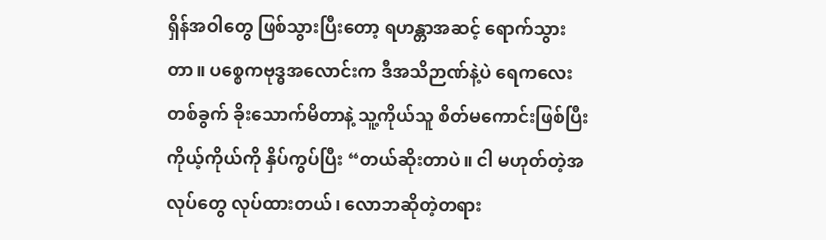ရှိန်အဝါတွေ ဖြစ်သွားပြီးတော့ ရဟန္တာအဆင့် ရောက်သွားတာ။ ပစ္စေကဗုဒ္ဓအလောင်းက ဒီအသိဉာဏ်နဲ့ပဲ ရေကလေးတစ်ခွက် ခိုးသောက်မိတာနဲ့ သူ့ကိုယ်သူ စိတ်မကောင်းဖြစ်ပြီး ကိုယ့်ကိုယ်ကို နှိပ်ကွပ်ပြီး “တယ်ဆိုးတာပဲ။ ငါ မဟုတ်တဲ့အလုပ်တွေ လုပ်ထားတယ်၊ လောဘဆိုတဲ့တရား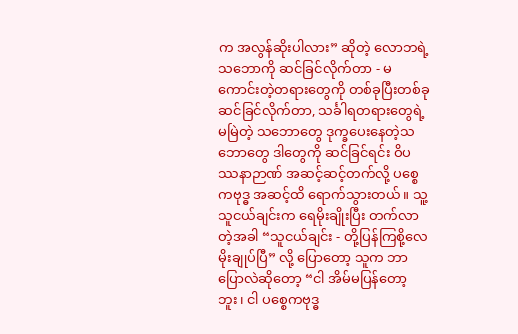က အလွန်ဆိုးပါလား” ဆိုတဲ့ လောဘရဲ့ သဘောကို ဆင်ခြင်လိုက်တာ - မကောင်းတဲ့တရားတွေကို တစ်ခုပြီးတစ်ခု ဆင်ခြင်လိုက်တာ, သင်္ခါရတရားတွေရဲ့ မမြဲတဲ့ သဘောတွေ ဒုက္ခပေးနေတဲ့သဘောတွေ ဒါတွေကို ဆင်ခြင်ရင်း ဝိပဿနာဉာဏ် အဆင့်ဆင့်တက်လို့ ပစ္စေကဗုဒ္ဓ အဆင့်ထိ ရောက်သွားတယ်။ သူ့သူငယ်ချင်းက ရေမိုးချိုးပြီး တက်လာတဲ့အခါ “သူငယ်ချင်း - တို့ပြန်ကြစို့လေ မိုးချုပ်ပြီ” လို့ ပြောတော့ သူက ဘာပြောလဲဆိုတော့ “ငါ အိမ်မပြန်တော့ဘူး၊ ငါ ပစ္စေကဗုဒ္ဓ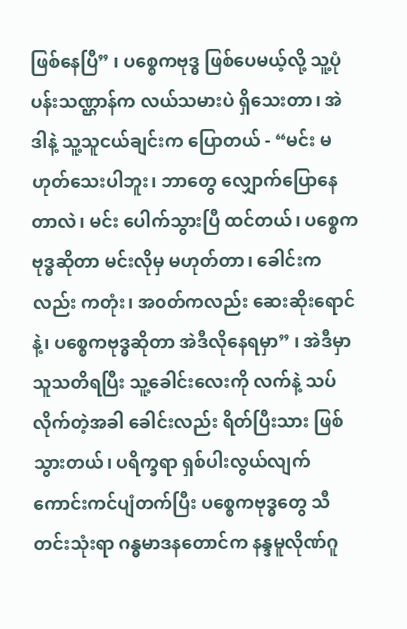ဖြစ်နေပြီ” ၊ ပစ္စေကဗုဒ္ဓ ဖြစ်ပေမယ့်လို့ သူ့ပုံပန်းသဏ္ဌာန်က လယ်သမားပဲ ရှိသေးတာ၊ အဲဒါနဲ့ သူ့သူငယ်ချင်းက ပြောတယ် - “မင်း မဟုတ်သေးပါဘူး၊ ဘာတွေ လျှောက်ပြောနေတာလဲ၊ မင်း ပေါက်သွားပြီ ထင်တယ်၊ ပစ္စေကဗုဒ္ဓဆိုတာ မင်းလိုမှ မဟုတ်တာ၊ ခေါင်းကလည်း ကတုံး၊ အ၀တ်ကလည်း ဆေးဆိုးရောင်နဲ့၊ ပစ္စေကဗုဒ္ဓဆိုတာ အဲဒီလိုနေရမှာ” ၊ အဲဒီမှာ သူသတိရပြီး သူ့ခေါင်းလေးကို လက်နဲ့ သပ်လိုက်တဲ့အခါ ခေါင်းလည်း ရိတ်ပြီးသား ဖြစ်သွားတယ်၊ ပရိက္ခရာ ရှစ်ပါးလွယ်လျက် ကောင်းကင်ပျံတက်ပြီး ပစ္စေကဗုဒ္ဓတွေ သီတင်းသုံးရာ ဂန္ဓမာဒနတောင်က နန္ဒမူလိုဏ်ဂူ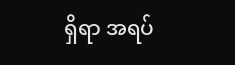ရှိရာ အရပ်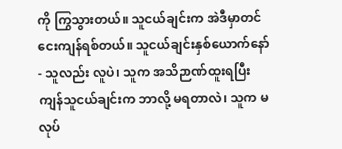ကို ကြွသွားတယ်။ သူငယ်ချင်းက အဲဒီမှာတင် ငေးကျန်ရစ်တယ်။ သူငယ်ချင်းနှစ်ယောက်နော် - သူလည်း လူပဲ၊ သူက အသိဉာဏ်ထူးရပြီး ကျန်သူငယ်ချင်းက ဘာလို့ မရတာလဲ၊ သူက မလုပ်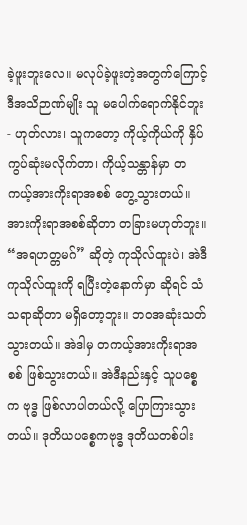ခဲ့ဖူးဘူးလေ။ မလုပ်ခဲ့ဖူးတဲ့အတွက်ကြောင့် ဒီအသိဉာဏ်မျိုး သူ မပေါက်ရောက်နိုင်ဘူး - ဟုတ်လား၊ သူကတော့ ကိုယ့်ကိုယ်ကို နှိပ်ကွပ်ဆုံးမလိုက်တာ၊ ကိုယ့်သန္တာန်မှာ တကယ့်အားကိုးရာအစစ် တွေ့သွားတယ်။ အားကိုးရာအစစ်ဆိုတာ တခြားမဟုတ်ဘူး။ “အရဟတ္တမဂ်” ဆိုတဲ့ ကုသိုလ်ထူးပဲ၊ အဲဒီ ကုသိုလ်ထူးကို ရပြီးတဲ့နောက်မှာ ဆိုရင် သံသရာဆိုတာ မရှိတော့ဘူး။ ဘ၀အဆုံးသတ်သွားတယ်။ အဲဒါမှ တကယ့်အားကိုးရာအစစ် ဖြစ်သွားတယ်။ အဲဒီနည်းနှင့် သူပစ္စေက ဗုဒ္ဓ ဖြစ်လာပါတယ်လို့ ပြောကြားသွားတယ်။ ဒုတိယပစ္စေကဗုဒ္ဓ ဒုတိယတစ်ပါး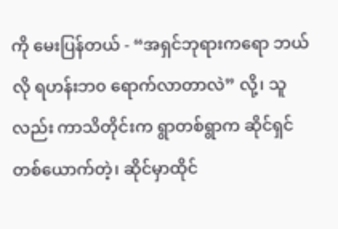ကို မေးပြန်တယ် - “အရှင်ဘုရားကရော ဘယ်လို ရဟန်းဘ၀ ရောက်လာတာလဲ” လို့၊ သူလည်း ကာသိတိုင်းက ရွာတစ်ရွာက ဆိုင်ရှင်တစ်ယောက်တဲ့၊ ဆိုင်မှာထိုင်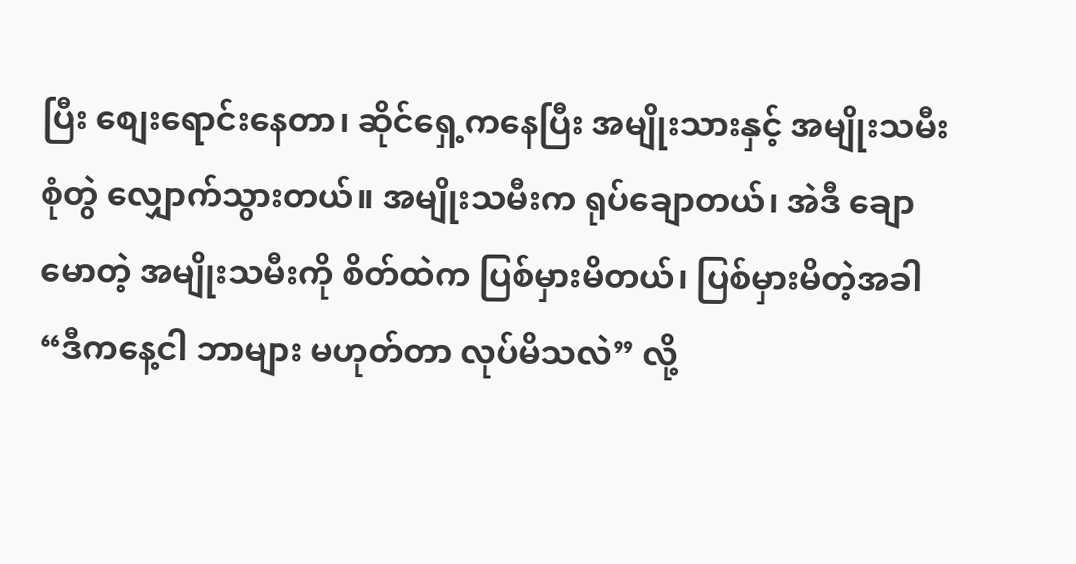ပြီး စျေးရောင်းနေတာ၊ ဆိုင်ရှေ့ကနေပြီး အမျိုးသားနှင့် အမျိုးသမီး စုံတွဲ လျှောက်သွားတယ်။ အမျိုးသမီးက ရုပ်ချောတယ်၊ အဲဒီ ချောမောတဲ့ အမျိုးသမီးကို စိတ်ထဲက ပြစ်မှားမိတယ်၊ ပြစ်မှားမိတဲ့အခါ “ဒီကနေ့ငါ ဘာများ မဟုတ်တာ လုပ်မိသလဲ” လို့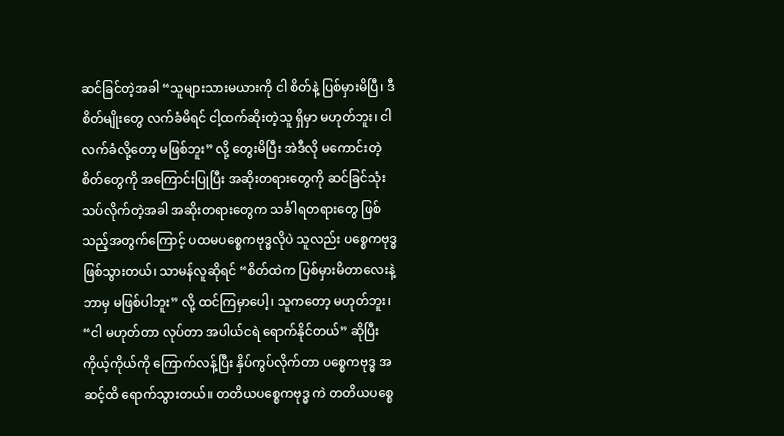ဆင်ခြင်တဲ့အခါ “သူများသားမယားကို ငါ စိတ်နဲ့ ပြစ်မှားမိပြီ၊ ဒီစိတ်မျိုးတွေ လက်ခံမိရင် ငါ့ထက်ဆိုးတဲ့သူ ရှိမှာ မဟုတ်ဘူး၊ ငါ လက်ခံလို့တော့ မဖြစ်ဘူး” လို့ တွေးမိပြီး အဲဒီလို မကောင်းတဲ့ စိတ်တွေကို အကြောင်းပြုပြီး အဆိုးတရားတွေကို ဆင်ခြင်သုံးသပ်လိုက်တဲ့အခါ အဆိုးတရားတွေက သင်္ခါရတရားတွေ ဖြစ်သည့်အတွက်ကြောင့် ပထမပစ္စေကဗုဒ္ဓလိုပဲ သူလည်း ပစ္စေကဗုဒ္ဓ ဖြစ်သွားတယ်၊ သာမန်လူဆိုရင် “စိတ်ထဲက ပြစ်မှားမိတာလေးနဲ့ ဘာမှ မဖြစ်ပါဘူး” လို့ ထင်ကြမှာပေါ့၊ သူကတော့ မဟုတ်ဘူး၊ “ငါ မဟုတ်တာ လုပ်တာ အပါယ်ငရဲ ရောက်နိုင်တယ်” ဆိုပြီး ကိုယ့်ကိုယ်ကို ကြောက်လန့်ပြီး နှိပ်ကွပ်လိုက်တာ ပစ္စေကဗုဒ္ဓ အဆင့်ထိ ရောက်သွားတယ်။ တတိယပစ္စေကဗုဒ္ဓ ကဲ တတိယပစ္စေ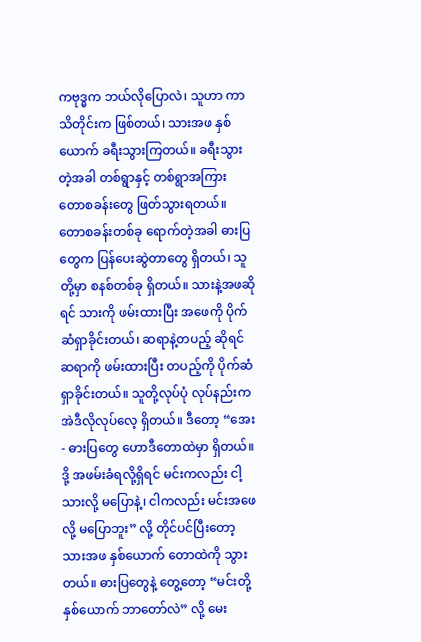ကဗုဒ္ဓက ဘယ်လိုပြောလဲ၊ သူဟာ ကာသိတိုင်းက ဖြစ်တယ်၊ သားအဖ နှစ်ယောက် ခရီးသွားကြတယ်။ ခရီးသွားတဲ့အခါ တစ်ရွာနှင့် တစ်ရွာအကြား တောစခန်းတွေ ဖြတ်သွားရတယ်။ တောစခန်းတစ်ခု ရောက်တဲ့အခါ ဓားပြတွေက ပြန်ပေးဆွဲတာတွေ ရှိတယ်၊ သူတို့မှာ စနစ်တစ်ခု ရှိတယ်။ သားနဲ့အဖဆိုရင် သားကို ဖမ်းထားပြီး အဖေကို ပိုက်ဆံရှာခိုင်းတယ်၊ ဆရာနဲ့တပည့် ဆိုရင် ဆရာကို ဖမ်းထားပြီး တပည့်ကို ပိုက်ဆံရှာခိုင်းတယ်။ သူတို့လုပ်ပုံ လုပ်နည်းက အဲဒီလိုလုပ်လေ့ ရှိတယ်။ ဒီတော့ “အေး - ဓားပြတွေ ဟောဒီတောထဲမှာ ရှိတယ်။ ဒို့ အဖမ်းခံရလို့ရှိရင် မင်းကလည်း ငါ့သားလို့ မပြောနဲ့၊ ငါကလည်း မင်းအဖေလို့ မပြောဘူး” လို့ တိုင်ပင်ပြီးတော့ သားအဖ နှစ်ယောက် တောထဲကို သွားတယ်။ ဓားပြတွေနဲ့ တွေ့တော့ “မင်းတို့ နှစ်ယောက် ဘာတော်လဲ” လို့ မေး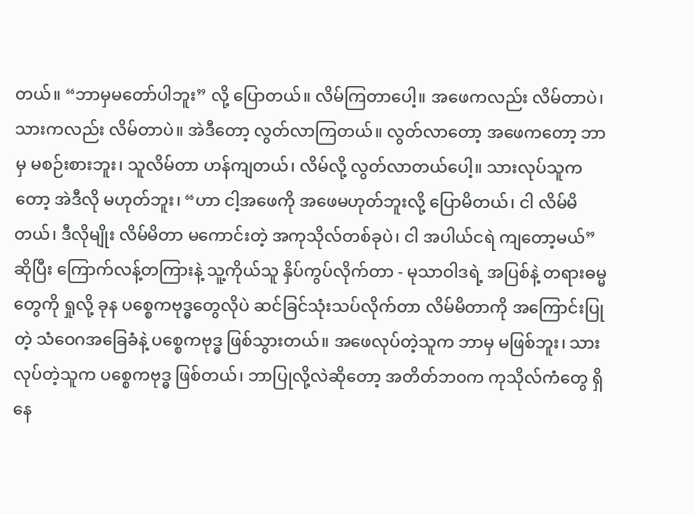တယ်။ “ဘာမှမတော်ပါဘူး” လို့ ပြောတယ်။ လိမ်ကြတာပေါ့။ အဖေကလည်း လိမ်တာပဲ၊ သားကလည်း လိမ်တာပဲ။ အဲဒီတော့ လွတ်လာကြတယ်။ လွတ်လာတော့ အဖေကတော့ ဘာမှ မစဉ်းစားဘူး၊ သူလိမ်တာ ဟန်ကျတယ်၊ လိမ်လို့ လွတ်လာတယ်ပေါ့။ သားလုပ်သူကတော့ အဲဒီလို မဟုတ်ဘူး၊ “ဟာ ငါ့အဖေကို အဖေမဟုတ်ဘူးလို့ ပြောမိတယ်၊ ငါ လိမ်မိတယ်၊ ဒီလိုမျိုး လိမ်မိတာ မကောင်းတဲ့ အကုသိုလ်တစ်ခုပဲ၊ ငါ အပါယ်ငရဲ ကျတော့မယ်” ဆိုပြီး ကြောက်လန့်တကြားနဲ့ သူ့ကိုယ်သူ နှိပ်ကွပ်လိုက်တာ - မုသာဝါဒရဲ့ အပြစ်နဲ့ တရားဓမ္မတွေကို ရှုလို့ ခုန ပစ္စေကဗုဒ္ဓတွေလိုပဲ ဆင်ခြင်သုံးသပ်လိုက်တာ လိမ်မိတာကို အကြောင်းပြုတဲ့ သံဝေဂအခြေခံနဲ့ ပစ္စေကဗုဒ္ဓ ဖြစ်သွားတယ်။ အဖေလုပ်တဲ့သူက ဘာမှ မဖြစ်ဘူး၊ သားလုပ်တဲ့သူက ပစ္စေကဗုဒ္ဓ ဖြစ်တယ်၊ ဘာပြုလို့လဲဆိုတော့ အတိတ်ဘ၀က ကုသိုလ်ကံတွေ ရှိနေ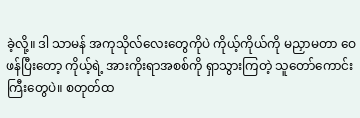ခဲ့လို့။ ဒါ သာမန် အကုသိုလ်လေးတွေကိုပဲ ကိုယ့်ကိုယ်ကို မညှာမတာ ဝေဖန်ပြီးတော့ ကိုယ့်ရဲ့ အားကိုးရာအစစ်ကို ရှာသွားကြတဲ့ သူတော်ကောင်းကြီးတွေပဲ။ စတုတ်ထ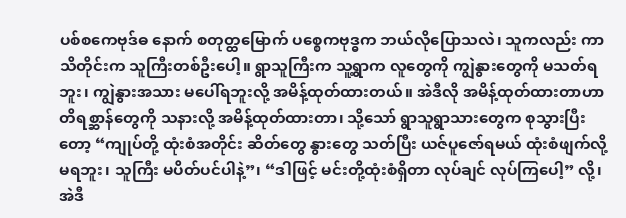ပစ်စကေဗုဒ်ဓ နောက် စတုတ္ထမြောက် ပစ္စေကဗုဒ္ဓက ဘယ်လိုပြောသလဲ၊ သူကလည်း ကာသိတိုင်းက သူကြီးတစ်ဦးပေါ့။ ရွာသူကြီးက သူ့ရွာက လူတွေကို ကျွဲနွားတွေကို မသတ်ရဘူး၊ ကျွဲနွားအသား မပေါ်ရဘူးလို့ အမိန့်ထုတ်ထားတယ်။ အဲဒီလို အမိန့်ထုတ်ထားတာဟာ တိရစ္ဆာန်တွေကို သနားလို့ အမိန့်ထုတ်ထားတာ၊ သို့သော် ရွာသူရွာသားတွေက စုသွားပြီးတော့ “ကျုပ်တို့ ထုံးစံအတိုင်း ဆိတ်တွေ နွားတွေ သတ်ပြီး ယဇ်ပူဇော်ရမယ် ထုံးစံဖျက်လို့ မရဘူး၊ သူကြီး မပိတ်ပင်ပါနဲ့”၊ “ဒါဖြင့် မင်းတို့ထုံးစံရှိတာ လုပ်ချင် လုပ်ကြပေါ့” လို့၊ အဲဒီ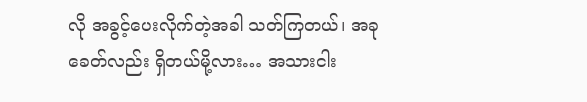လို အခွင့်ပေးလိုက်တဲ့အခါ သတ်ကြတယ်၊ အခုခေတ်လည်း ရှိတယ်မို့လား… အသားငါး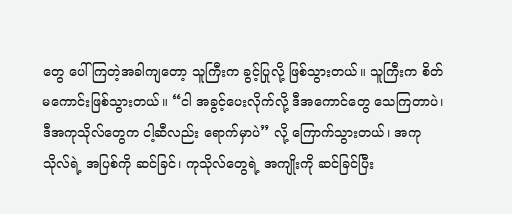တွေ ပေါ်ကြတဲ့အခါကျတော့ သူကြီးက ခွင့်ပြုလို့ ဖြစ်သွားတယ်။ သူကြီးက စိတ်မကောင်းဖြစ်သွားတယ်။ “ငါ အခွင့်ပေးလိုက်လို့ ဒီအကောင်တွေ သေကြတာပဲ၊ ဒီအကုသိုလ်တွေက ငါ့ဆီလည်း ရောက်မှာပဲ” လို့ ကြောက်သွားတယ်၊ အကုသိုလ်ရဲ့ အပြစ်ကို ဆင်ခြင်၊ ကုသိုလ်တွေရဲ့ အကျိုးကို ဆင်ခြင်ပြီး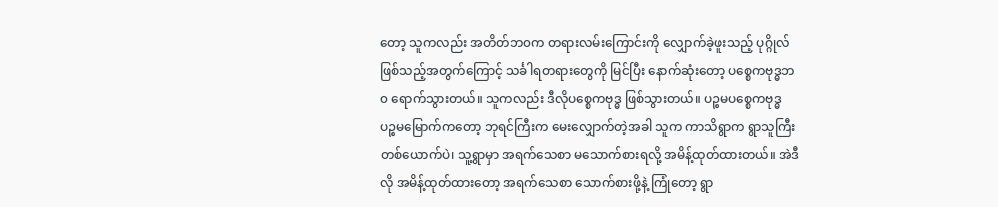တော့ သူကလည်း အတိတ်ဘ၀က တရားလမ်းကြောင်းကို လျှောက်ခဲ့ဖူးသည့် ပုဂ္ဂိုလ်ဖြစ်သည့်အတွက်ကြောင့် သင်္ခါရတရားတွေကို မြင်ပြီး နောက်ဆုံးတော့ ပစ္စေကဗုဒ္ဓဘ၀ ရောက်သွားတယ်။ သူကလည်း ဒီလိုပစ္စေကဗုဒ္ဓ ဖြစ်သွားတယ်။ ပဉ္စမပစ္စေကဗုဒ္ဓ ပဉ္စမမြောက်ကတော့ ဘုရင်ကြီးက မေးလျှောက်တဲ့အခါ သူက ကာသိရွာက ရွာသူကြီးတစ်ယောက်ပဲ၊ သူ့ရွာမှာ အရက်သေစာ မသောက်စားရလို့ အမိန့်ထုတ်ထားတယ်။ အဲဒီလို အမိန့်ထုတ်ထားတော့ အရက်သေစာ သောက်စားဖို့နဲ့ ကြုံတော့ ရွာ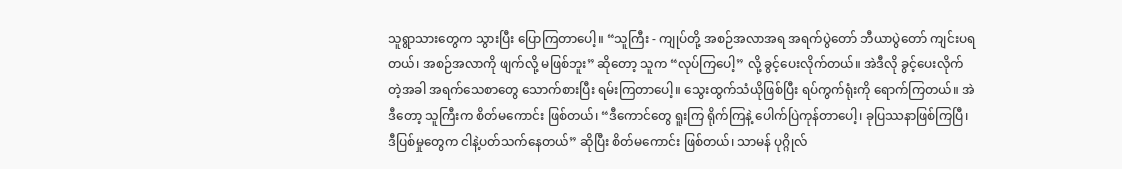သူရွာသားတွေက သွားပြီး ပြောကြတာပေါ့။ “သူကြီး - ကျုပ်တို့ အစဉ်အလာအရ အရက်ပွဲတော် ဘီယာပွဲတော် ကျင်းပရတယ်၊ အစဉ်အလာကို ဖျက်လို့ မဖြစ်ဘူး” ဆိုတော့ သူက “လုပ်ကြပေါ့” လို့ ခွင့်ပေးလိုက်တယ်။ အဲဒီလို ခွင့်ပေးလိုက်တဲ့အခါ အရက်သေစာတွေ သောက်စားပြီး ရမ်းကြတာပေါ့။ သွေးထွက်သံယိုဖြစ်ပြီး ရပ်ကွက်ရုံးကို ရောက်ကြတယ်။ အဲဒီတော့ သူကြီးက စိတ်မကောင်း ဖြစ်တယ်၊ “ဒီကောင်တွေ ရူးကြ ရိုက်ကြနဲ့ ပေါက်ပြဲကုန်တာပေါ့၊ ခုပြဿနာဖြစ်ကြပြီ၊ ဒီပြစ်မှုတွေက ငါနဲ့ပတ်သက်နေတယ်” ဆိုပြီး စိတ်မကောင်း ဖြစ်တယ်၊ သာမန် ပုဂ္ဂိုလ်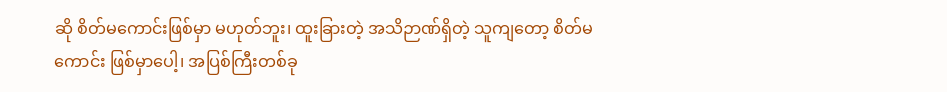ဆို စိတ်မကောင်းဖြစ်မှာ မဟုတ်ဘူး၊ ထူးခြားတဲ့ အသိဉာဏ်ရှိတဲ့ သူကျတော့ စိတ်မကောင်း ဖြစ်မှာပေါ့၊ အပြစ်ကြီးတစ်ခု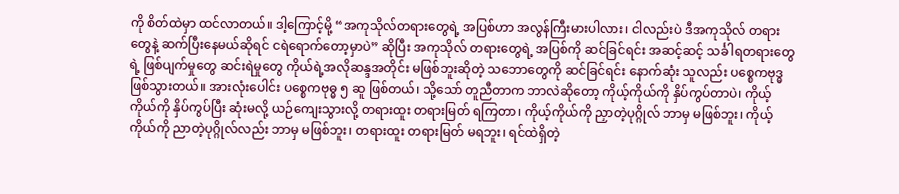ကို စိတ်ထဲမှာ ထင်လာတယ်။ ဒါ့ကြောင့်မို့ “အကုသိုလ်တရားတွေရဲ့ အပြစ်ဟာ အလွန်ကြီးမားပါလား၊ ငါလည်းပဲ ဒီအကုသိုလ် တရားတွေနဲ့ ဆက်ပြီးနေမယ်ဆိုရင် ငရဲရောက်တော့မှာပဲ” ဆိုပြီး အကုသိုလ် တရားတွေရဲ့ အပြစ်ကို ဆင်ခြင်ရင်း အဆင့်ဆင့် သင်္ခါရတရားတွေရဲ့ ဖြစ်ပျက်မှုတွေ ဆင်းရဲမှုတွေ ကိုယ်ရဲ့အလိုဆန္ဒအတိုင်း မဖြစ်ဘူးဆိုတဲ့ သဘောတွေကို ဆင်ခြင်ရင်း နောက်ဆုံး သူလည်း ပစ္စေကဗုဒ္ဓ ဖြစ်သွားတယ်။ အားလုံးပေါင်း ပစ္စေကဗုဓ္ဓ ၅ ဆူ ဖြစ်တယ်၊ သို့သော် တူညီတာက ဘာလဲဆိုတော့ ကိုယ့်ကိုယ်ကို နှိပ်ကွပ်တာပဲ၊ ကိုယ့်ကိုယ်ကို နှိပ်ကွပ်ပြီး ဆုံးမလို့ ယဉ်ကျေးသွားလို့ တရားထူး တရားမြတ် ရကြတာ၊ ကိုယ့်ကိုယ်ကို ညှာတဲ့ပုဂ္ဂိုလ် ဘာမှ မဖြစ်ဘူး၊ ကိုယ့်ကိုယ်ကို ညာတဲ့ပုဂ္ဂိုလ်လည်း ဘာမှ မဖြစ်ဘူး၊ တရားထူး တရားမြတ် မရဘူး၊ ရင်ထဲရှိတဲ့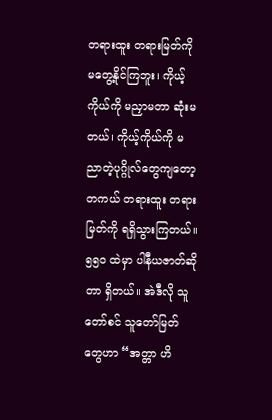တရားထူး တရားမြတ်ကို မတွေ့နိုင်ကြဘူး၊ ကိုယ့်ကိုယ်ကို မညှာမတာ ဆုံးမတယ်၊ ကိုယ့်ကိုယ်ကို မညာတဲ့ပုဂ္ဂိုလ်တွေကျတော့ တကယ် တရားထူး တရားမြတ်ကို ရရှိသွားကြတယ်။ ၅၅၀ ထဲမှာ ပါနီယဇာတ်ဆိုတာ ရှိတယ်။ အဲဒီလို သူတော်စင် သူတော်မြတ်တွေဟာ “အတ္တာ ဟိ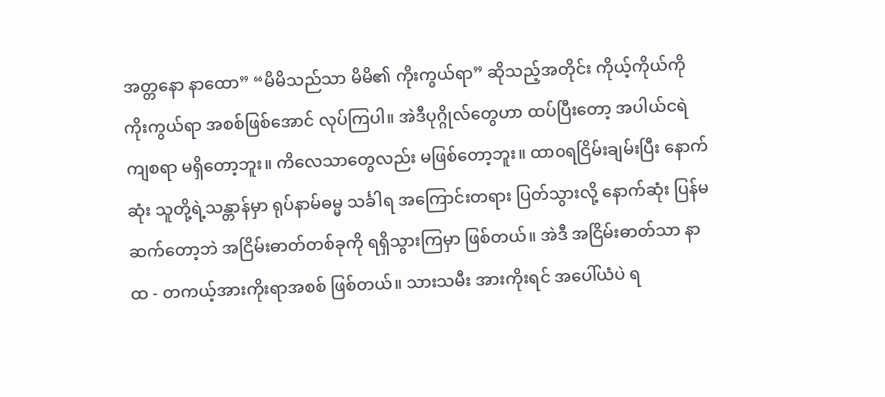အတ္တနော နာထော” “မိမိသည်သာ မိမိ၏ ကိုးကွယ်ရာ” ဆိုသည့်အတိုင်း ကိုယ့်ကိုယ်ကို ကိုးကွယ်ရာ အစစ်ဖြစ်အောင် လုပ်ကြပါ။ အဲဒီပုဂ္ဂိုလ်တွေဟာ ထပ်ပြီးတော့ အပါယ်ငရဲ ကျစရာ မရှိတော့ဘူး။ ကိလေသာတွေလည်း မဖြစ်တော့ဘူး။ ထာ၀ရငြိမ်းချမ်းပြီး နောက်ဆုံး သူတို့ရဲ့သန္တာန်မှာ ရုပ်နာမ်ဓမ္မ သင်္ခါရ အကြောင်းတရား ပြတ်သွားလို့ နောက်ဆုံး ပြန်မဆက်တော့ဘဲ အငြိမ်းဓာတ်တစ်ခုကို ရရှိသွားကြမှာ ဖြစ်တယ်။ အဲဒီ အငြိမ်းဓာတ်သာ နာထ - တကယ့်အားကိုးရာအစစ် ဖြစ်တယ်။ သားသမီး အားကိုးရင် အပေါ်ယံပဲ ရ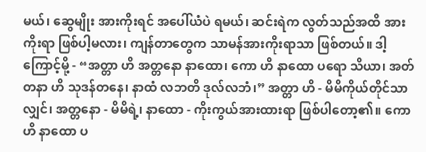မယ်၊ ဆွေမျိုး အားကိုးရင် အပေါ်ယံပဲ ရမယ်၊ ဆင်းရဲက လွတ်သည်အထိ အားကိုးရာ ဖြစ်ပါ့မလား၊ ကျန်တာတွေက သာမန်အားကိုးရာသာ ဖြစ်တယ်။ ဒါ့ကြောင့်မို့ - “အတ္တာ ဟိ အတ္တနော နာထော၊ ကော ဟိ နာထော ပရော သိယာ၊ အတ်တနာ ဟိ သုဒန်တနေ၊ နာထံ လဘတိ ဒုလ်လဘံ၊” အတ္တာ ဟိ - မိမိကိုယ်တိုင်သာလျှင်၊ အတ္တနော - မိမိရဲ့၊ နာထော - ကိုးကွယ်အားထားရာ ဖြစ်ပါတော့၏။ ကော ဟိ နာထော ပ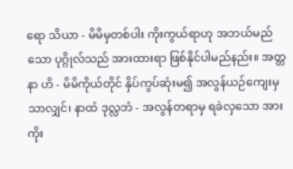ရော သိယာ - မိမိမှတစ်ပါး ကိုးကွယ်ရာဟု အဘယ်မည်သော ပုဂ္ဂိုလ်သည် အားထားရာ ဖြစ်နိုင်ပါမည်နည်း။ အတ္တနာ ဟိ - မိမိကိုယ်တိုင် နှိပ်ကွပ်ဆုံးမ၍ အလွန်ယဉ်ကျေးမှသာလျှင်၊ နာထံ ဒုလ္လဘံ - အလွန်တရာမှ ရခဲလှသော အားကိုး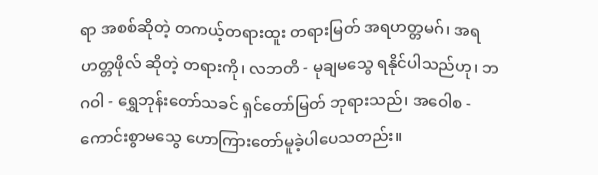ရာ အစစ်ဆိုတဲ့ တကယ့်တရားထူး တရားမြတ် အရဟတ္တမဂ်၊ အရဟတ္တဖိုလ် ဆိုတဲ့ တရားကို၊ လဘတိ - မုချမသွေ ရနိုင်ပါသည်ဟု၊ ဘဂဝါ - ရွှေဘုန်းတော်သခင် ရှင်တော်မြတ် ဘုရားသည်၊ အဝေါစ - ကောင်းစွာမသွေ ဟောကြားတော်မူခဲ့ပါပေသတည်း။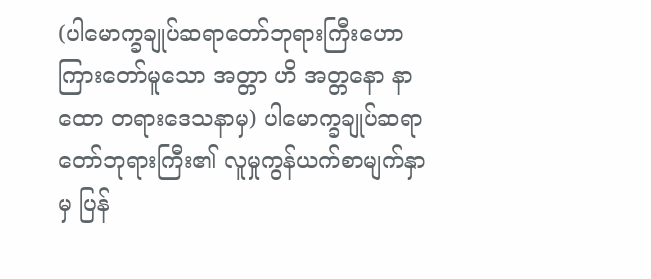(ပါမောက္ခချုပ်ဆရာတော်ဘုရားကြီးဟောကြားတော်မူသော အတ္တာ ဟိ အတ္တနော နာထော တရားဒေသနာမှ) ပါမောက္ခချုပ်ဆရာတော်ဘုရားကြီး၏ လူမှုကွန်ယက်စာမျက်နှာမှ ပြန်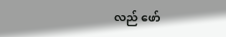လည် ဖော်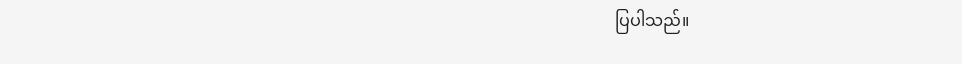ပြပါသည်။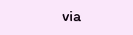via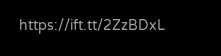https://ift.tt/2ZzBDxL